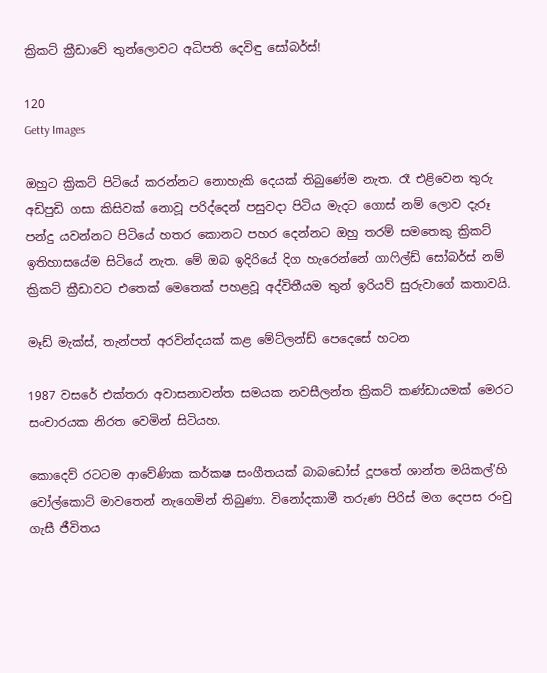ක්‍රිකට් ක්‍රීඩාවේ තුන්ලොවට අධිපති දෙවිඳු සෝබර්ස්!

120
Getty Images

ඔහුට ක්‍රිකට් පිටියේ කරන්නට නොහැකි දෙයක් තිබුණේම නැත. රෑ එළිවෙන තුරු අඩිපුඩි ගසා කිසිවක් නොවූ පරිද්දෙන් පසුවදා පිටිය මැදට ගොස් නම් ලොව දැරූ පන්දු යවන්නට පිටියේ හතර කොනට පහර දෙන්නට ඔහු තරම් සමතෙකු ක්‍රිකට් ඉතිහාසයේම සිටියේ නැත. මේ ඔබ ඉදිරියේ දිග හැරෙන්නේ ගාෆිල්ඩ් සෝබර්ස් නම් ක්‍රිකට් ක්‍රීඩාවට එතෙක් මෙතෙක් පහළවූ අද්විතීයම තුන් ඉරියව් සුරුවාගේ කතාවයි.

මෑඩ් මැක්ස්, තැන්පත් අරවින්දයක් කළ මේට්ලන්ඩ් පෙදෙසේ හටන

1987 වසරේ එක්තරා අවාසනාවන්ත සමයක නවසීලන්ත ක්‍රිකට් කණ්ඩායමක් මෙරට සංචාරයක නිරත වෙමින් සිටියහ.

කොදෙව් රටටම ආවේණික කර්කෂ සංගීතයක් බාබඩෝස් දූපතේ ශාන්ත මයිකල්’හි වෝල්කොට් මාවතෙන් නැගෙමින් තිබුණා. විනෝදකාමී තරුණ පිරිස් මග දෙපස රංචු ගැසී ජීවිතය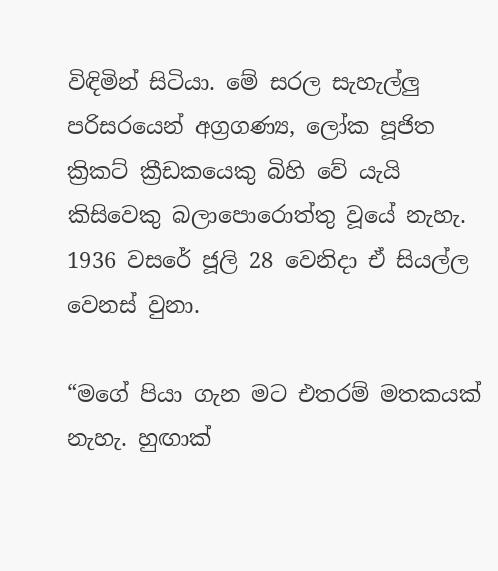විඳිමින් සිටියා. මේ සරල සැහැල්ලු පරිසරයෙන් අග්‍රගණ්‍ය, ලෝක පූජිත ක්‍රිකට් ක්‍රීඩකයෙකු බිහි වේ යැයි කිසිවෙකු බලාපොරොත්තු වූයේ නැහැ. 1936 වසරේ ජූලි 28 වෙනිදා ඒ සියල්ල වෙනස් වුනා.

“මගේ පියා ගැන මට එතරම් මතකයක් නැහැ. හුඟාක්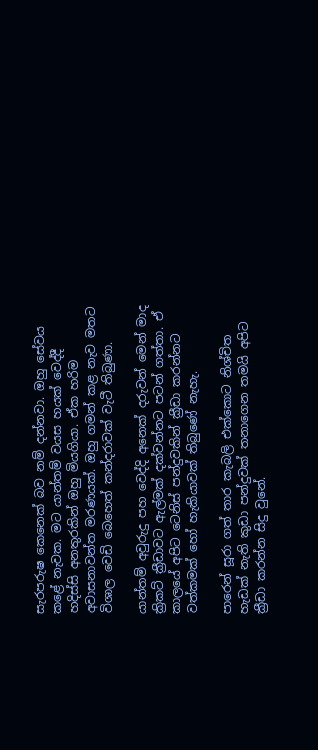සැරපරුෂ කෙනෙක් බව නම් දන්නවා. ඔහු සේවය කළේ නැවක. මට යාන්තම් වයස හයක් වෙද්දී හදිස්සි අනතුරකින් ඔහු මියගියා. ඒක හරිම අවාසනාවන්ත මරණයක්. ඔහු ගමන් කළ නැව මතට විශාල වෙඩි බෙහෙත් කන්දරාවක් වැටී තිබුණා.

යාන්තම් අවුරුදු පහ වෙද්දි අනෙක් දරුවන් මෙන් මාද ක්‍රිකට් ක්‍රීඩාවට ඇල්මක් දක්වන්නට පටන් ගත්තා. ඒ කාලයේ අපිට ටෙනිස් පන්දුවකින් ක්‍රීඩා කරන්නට වත්කමක් හෝ හැකියාවක් තිබුණේ නැහැ.

පාරෙන් සූරා ගත් තාර කැබලි එක්කොට නිශ්චිත හැඩක් නැති කුඩා පන්දුවක් තනාගෙන තමයි අපිට ක්‍රීඩා කරන්න සිදු වුනේ.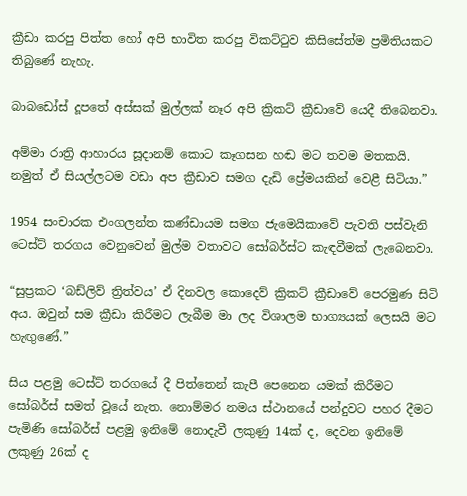ක්‍රීඩා කරපු පිත්ත හෝ අපි භාවිත කරපු විකට්ටුව කිසිසේත්ම ප්‍රමිතියකට තිබුණේ නැහැ.

බාබඩෝස් දූපතේ අස්සක් මුල්ලක් නෑර අපි ක්‍රිකට් ක්‍රීඩාවේ යෙදී තිබෙනවා.

අම්මා රාත්‍රි ආහාරය සූදානම් කොට කෑගසන හඬ මට තවම මතකයි. නමුත් ඒ සියල්ලටම වඩා අප ක්‍රීඩාව සමග දැඩි ප්‍රේමයකින් වෙළී සිටියා.”

1954 සංචාරක එංගලන්ත කණ්ඩායම සමග ජැමෙයිකාවේ පැවති පස්වැනි ටෙස්ට් තරගය වෙනුවෙන් මුල්ම වතාවට සෝබර්ස්ට කැඳවීමක් ලැබෙනවා.

“සුප්‍රකට ‘බඩ්ලිව් ත්‍රිත්වය’ ඒ දිනවල කොදෙව් ක්‍රිකට් ක්‍රීඩාවේ පෙරමුණ සිටි අය. ඔවුන් සම ක්‍රීඩා කිරීමට ලැබීම මා ලද විශාලම භාග්‍යයක් ලෙසයි මට හැඟුණේ.”

සිය පළමු ටෙස්ට් තරගයේ දී පිත්තෙන් කැපී පෙනෙන යමක් කිරීමට සෝබර්ස් සමත් වූයේ නැත. නොම්මර නමය ස්ථානයේ පන්දුවට පහර දීමට පැමිණි සෝබර්ස් පළමු ඉනිමේ නොදැවී ලකුණු 14ක් ද, දෙවන ඉනිමේ ලකුණු 26ක් ද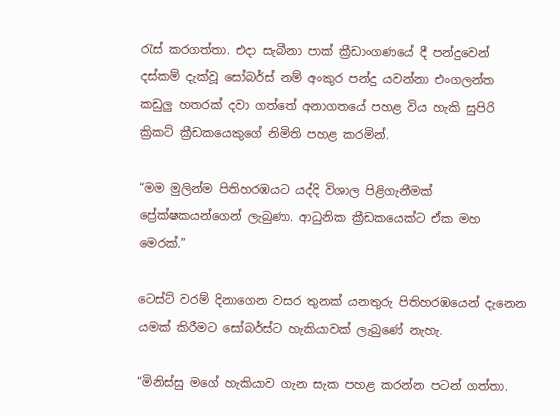රැස් කරගත්තා. එදා සැබීනා පාක් ක්‍රීඩාංගණයේ දී පන්දුවෙන් දස්කම් දැක්වූ සෝබර්ස් නම් අංකුර පන්දු යවන්නා එංගලන්ත කඩුලු හතරක් දවා ගත්තේ අනාගතයේ පහළ විය හැකි සුපිරි ක්‍රිකට් ක්‍රීඩකයෙකුගේ නිමිති පහළ කරමින්.

“මම මුලින්ම පිතිහරඹයට යද්දි විශාල පිළිගැනීමක් ප්‍රේක්ෂකයන්ගෙන් ලැබුණා. ආධුනික ක්‍රීඩකයෙක්ට ඒක මහ මෙරක්.”

ටෙස්ට් වරම් දිනාගෙන වසර තුනක් යනතුරු පිතිහරඹයෙන් දැනෙන යමක් කිරීමට සෝබර්ස්ට හැකියාවක් ලැබුණේ නැහැ.

“මිනිස්සු මගේ හැකියාව ගැන සැක පහළ කරන්න පටන් ගත්තා.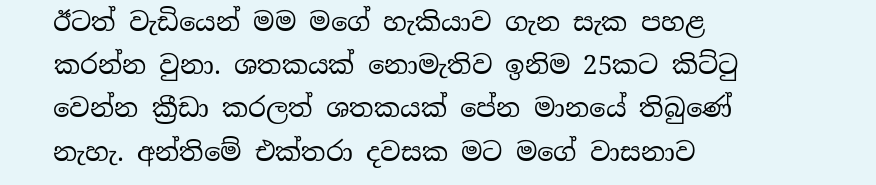ඊටත් වැඩියෙන් මම මගේ හැකියාව ගැන සැක පහළ කරන්න වුනා. ශතකයක් නොමැතිව ඉනිම 25කට කිට්ටු වෙන්න ක්‍රීඩා කරලත් ශතකයක් පේන මානයේ තිබුණේ නැහැ. අන්තිමේ එක්තරා දවසක මට මගේ වාසනාව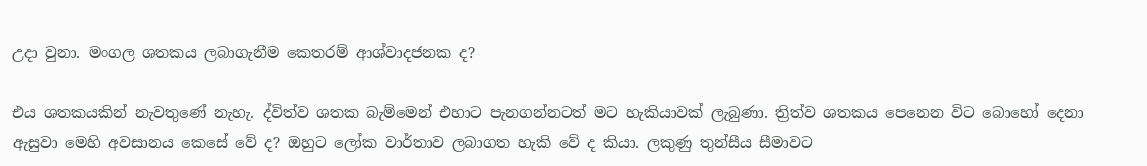උදා වුනා. මංගල ශතකය ලබාගැනීම කෙතරම් ආශ්වාදජනක ද?

එය ශතකයකින් නැවතුණේ නැහැ. ද්විත්ව ශතක බැම්මෙන් එහාට පැනගන්නටත් මට හැකියාවක් ලැබුණා. ත්‍රිත්ව ශතකය පෙනෙන විට බොහෝ දෙනා ඇසුවා මෙහි අවසානය කෙසේ වේ ද? ඔහුට ලෝක වාර්තාව ලබාගත හැකි වේ ද කියා. ලකුණු තුන්සීය සීමාවට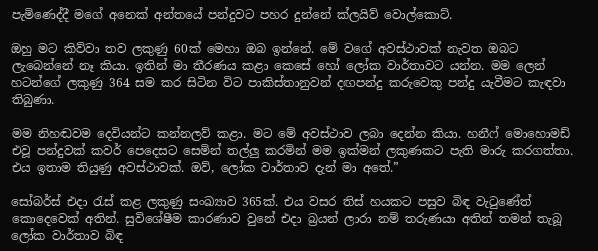පැමිණෙද්දී මගේ අනෙක් අන්තයේ පන්දුවට පහර දුන්නේ ක්ලයිව් වොල්කොට්.

ඔහු මට කිව්වා තව ලකුණු 60ක් මෙහා ඔබ ඉන්නේ. මේ වගේ අවස්ථාවක් නැවත ඔබට ලැබෙන්නේ නෑ කියා. ඉතින් මා තීරණය කළා කෙසේ හෝ ලෝක වාර්තාවට යන්න. මම ලෙන් හටන්ගේ ලකුණු 364 සම කර සිටින විට පාකිස්තානුවන් දඟපන්දු කරුවෙකු පන්දු යැවීමට කැඳවා තිබුණා.

මම නිහඬවම දෙවියන්ට කන්නලව් කළා. මට මේ අවස්ථාව ලබා දෙන්න කියා. හනීෆ් මොහොමඩ් එවූ පන්දුවක් කවර් පෙදෙසට සෙමින් තල්ලු කරමින් මම ඉක්මන් ලකුණකට පැති මාරු කරගත්තා. එය ඉතාම තියුණු අවස්ථාවක්. ඔව්, ලෝක වාර්තාව දැන් මා අතේ.”

සෝබර්ස් එදා රැස් කළ ලකුණු සංඛ්‍යාව 365ක්. එය වසර තිස් හයකට පසුව බිඳ වැටුණේත් කොදෙවෙක් අතින්. සුවිශේෂීම කාරණාව වුනේ එදා බ්‍රයන් ලාරා නම් තරුණයා අතින් තමන් තැබූ ලෝක වාර්තාව බිඳ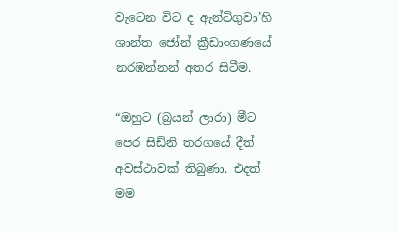වැටෙන විට ද ඇන්ටිගුවා’හි ශාන්ත ජෝන් ක්‍රීඩාංගණයේ නරඹන්නන් අතර සිටීම.

“ඔහුට (බ්‍රයන් ලාරා) මීට පෙර සිඩ්නි තරගයේ දීත් අවස්ථාවක් තිබුණා. එදත් මම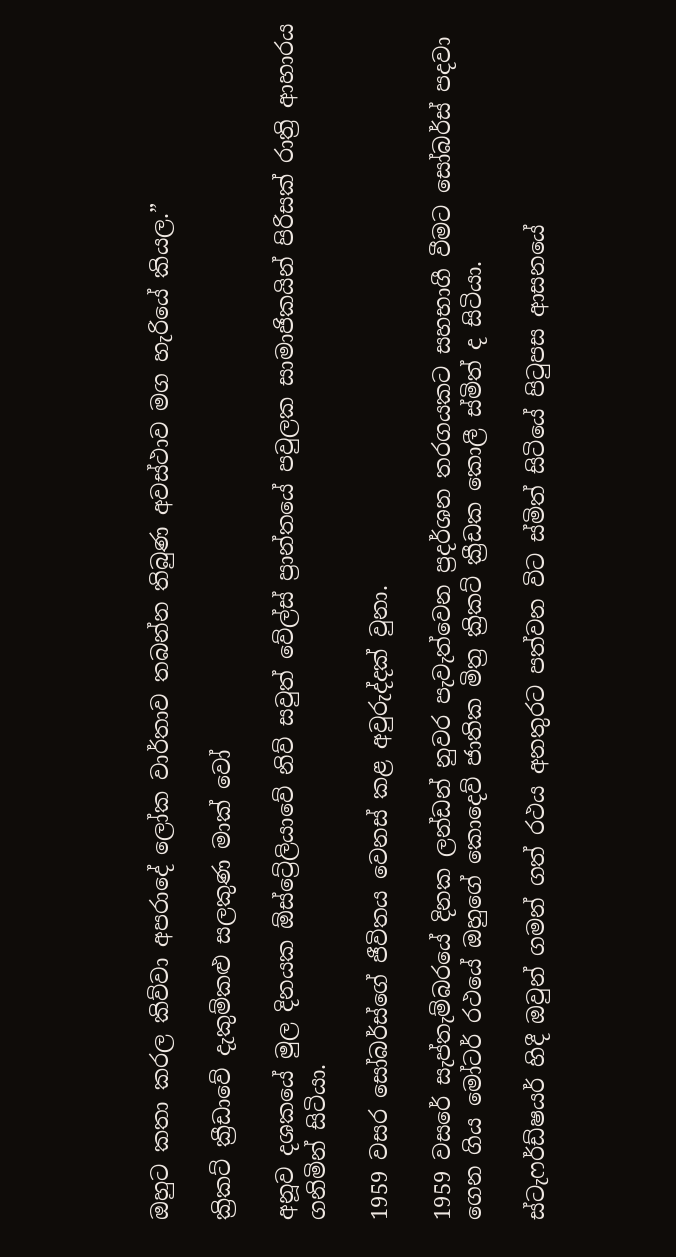ඔහුට කතා කරල කිව්වා අපරාදේ ලෝක වාර්තාව තබන්න තිබුණ අවස්ථාව මග හැරියේ කියල.”

ක්‍රිකට් ක්‍රීඩාවේ දැකුම්කළු සලකුණ මාක් වෝ

අනූව දශකයේ මුල දිනයක ඕස්ට්‍රේලියාවේ නිව් සවුත් වේල්ස් ප්‍රාන්තයේ පවුලක සාමාජිකයින් පිරිසක් රාත්‍රි ආහාරය ගනිමින් සිටියා.

1959 වසර සෝබර්ස්ගේ ජීවිතය වෙනස් කළ අවුරුද්දක් වුනා.

1959 වසරේ සැප්තැම්බරයේ දිනක ලන්ඩන් නුවර පැවැත්වෙන ප්‍රදර්ශන තරගයකට සහභාගී වීමට සෝබර්ස් පදවා ගෙන ගිය මෝටර් රථයේ ඔහුගේ කොදෙව් ජාතික මිත්‍ර ක්‍රිකට් ක්‍රීඩක කොලී ස්මිත් ද සිටියා.

ස්ටැෆර්ඩ්ෂයර් හිදී ඔවුන් ගමන් ගත් රථය අනතුරට පත්වන විට ස්මිත් සිටියේ පිටුපස ආසනයේ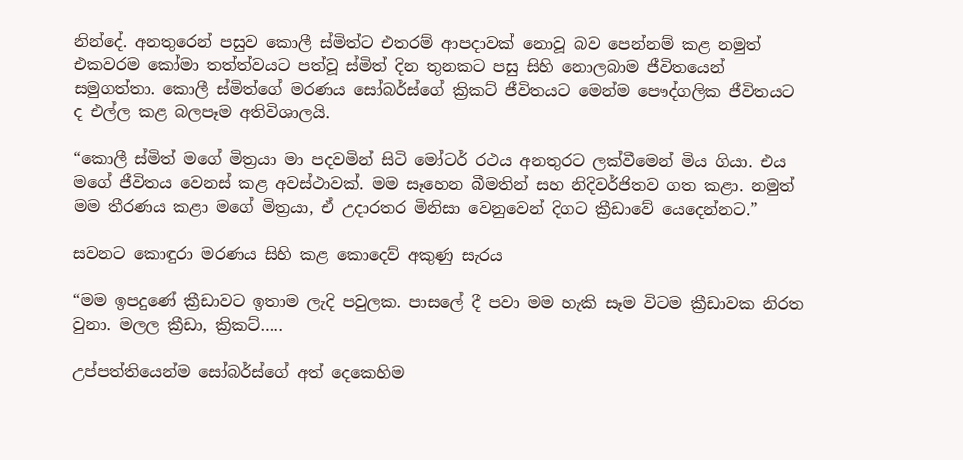නින්දේ. අනතුරෙන් පසුව කොලී ස්මිත්ට එතරම් ආපදාවක් නොවූ බව පෙන්නම් කළ නමුත් එකවරම කෝමා තත්ත්වයට පත්වූ ස්මිත් දින තුනකට පසු සිහි නොලබාම ජීවිතයෙන් සමුගත්තා. කොලී ස්මිත්ගේ මරණය සෝබර්ස්ගේ ක්‍රිකට් ජීවිතයට මෙන්ම පෞද්ගලික ජීවිතයට ද එල්ල කළ බලපෑම අතිවිශාලයි.

“කොලී ස්මිත් මගේ මිත්‍රයා මා පදවමින් සිටි මෝටර් රථය අනතුරට ලක්වීමෙන් මිය ගියා. එය මගේ ජීවිතය වෙනස් කළ අවස්ථාවක්. මම සෑහෙන බීමතින් සහ නිදිවර්ජිතව ගත කළා. නමුත් මම තීරණය කළා මගේ මිත්‍රයා, ඒ උදාරතර මිනිසා වෙනුවෙන් දිගට ක්‍රීඩාවේ යෙදෙන්නට.”

සවනට කොඳුරා මරණය සිහි කළ කොදෙව් අකුණු සැරය

“මම ඉපදුණේ ක්‍රීඩාවට ඉතාම ලැදි පවුලක. පාසලේ දී පවා මම හැකි සෑම විටම ක්‍රීඩාවක නිරත වුනා. මලල ක්‍රීඩා, ක්‍රිකට්…..

උප්පත්තියෙන්ම සෝබර්ස්ගේ අත් දෙකෙහිම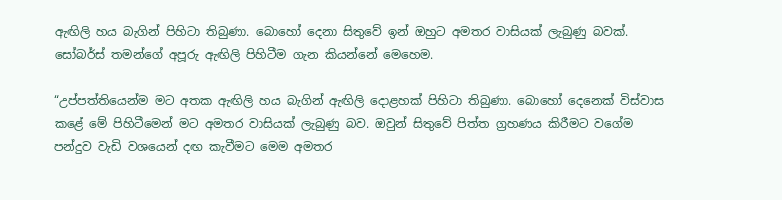ඇඟිලි හය බැගින් පිහිටා තිබුණා. බොහෝ දෙනා සිතුවේ ඉන් ඔහුට අමතර වාසියක් ලැබුණු බවක්. සෝබර්ස් තමන්ගේ අපූරු ඇඟිලි පිහිටීම ගැන කියන්නේ මෙහෙම.

“උප්පත්තියෙන්ම මට අතක ඇඟිලි හය බැගින් ඇඟිලි දොළහක් පිහිටා තිබුණා. බොහෝ දෙනෙක් විස්වාස කළේ මේ පිහිටීමෙන් මට අමතර වාසියක් ලැබුණු බව. ඔවුන් සිතුවේ පිත්ත ග්‍රහණය කිරීමට වගේම පන්දුව වැඩි වශයෙන් දඟ කැවීමට මෙම අමතර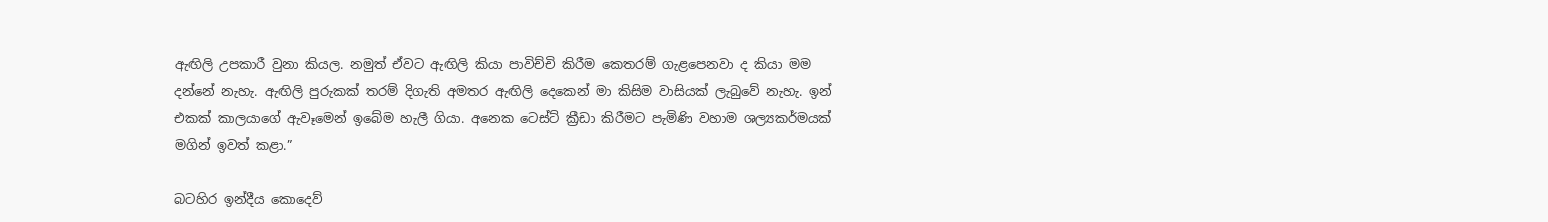ඇඟිලි උපකාරී වුනා කියල. නමුත් ඒවට ඇඟිලි කියා පාවිච්චි කිරීම කෙතරම් ගැළපෙනවා ද කියා මම දන්නේ නැහැ. ඇඟිලි පුරුකක් තරම් දිගැති අමතර ඇඟිලි දෙකෙන් මා කිසිම වාසියක් ලැබුවේ නැහැ. ඉන් එකක් කාලයාගේ ඇවෑමෙන් ඉබේම හැලී ගියා. අනෙක ටෙස්ට් ක්‍රීඩා කිරීමට පැමිණි වහාම ශල්‍යකර්මයක් මගින් ඉවත් කළා.”

බටහිර ඉන්දීය කොදෙව්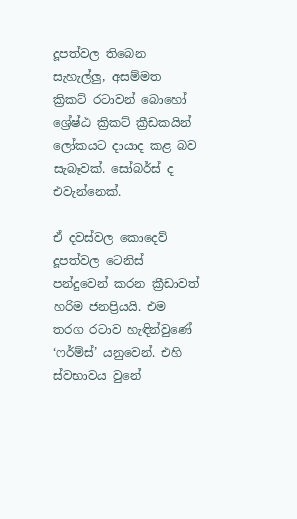දූපත්වල තිබෙන සැහැල්ලු, අසම්මත ක්‍රිකට් රටාවන් බොහෝ ශ්‍රේෂ්ඨ ක්‍රිකට් ක්‍රීඩකයින් ලෝකයට දායාද කළ බව සැබෑවක්. සෝබර්ස් ද එවැන්නෙක්.

ඒ දවස්වල කොදෙව් දූපත්වල ටෙනිස් පන්දුවෙන් කරන ක්‍රීඩාවත් හරිම ජනප්‍රියයි. එම තරග රටාව හැඳින්වුණේ ‘ෆර්ම්ස්’ යනුවෙන්. එහි ස්වභාවය වුනේ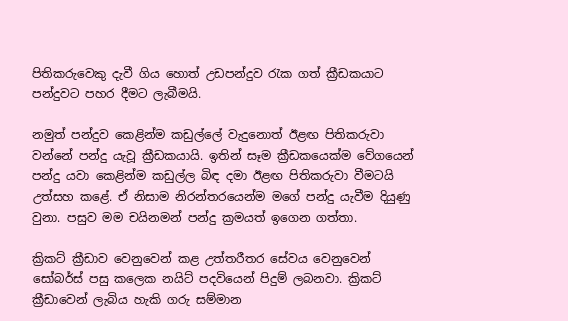පිතිකරුවෙකු දැවී ගිය හොත් උඩපන්දුව රැක ගත් ක්‍රීඩකයාට පන්දුවට පහර දීමට ලැබීමයි.

නමුත් පන්දුව කෙළින්ම කඩුල්ලේ වැදුනොත් ඊළඟ පිතිකරුවා වන්නේ පන්දු යැවූ ක්‍රීඩකයායි. ඉතින් සෑම ක්‍රීඩකයෙක්ම වේගයෙන් පන්දු යවා කෙළින්ම කඩුල්ල බිඳ දමා ඊළඟ පිතිකරුවා වීමටයි උත්සහ කළේ. ඒ නිසාම නිරන්තරයෙන්ම මගේ පන්දු යැවීම දියුණු වුනා. පසුව මම චයිනමන් පන්දු ක්‍රමයත් ඉගෙන ගත්තා.

ක්‍රිකට් ක්‍රීඩාව වෙනුවෙන් කළ උත්තරීතර සේවය වෙනුවෙන් සෝබර්ස් පසු කලෙක නයිට් පදවියෙන් පිදුම් ලබනවා. ක්‍රිකට් ක්‍රීඩාවෙන් ලැබිය හැකි ගරු සම්මාන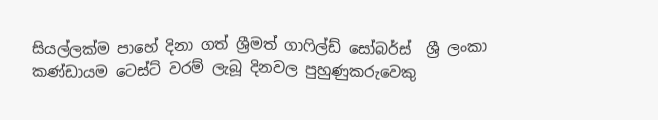සියල්ලක්ම පාහේ දිනා ගත් ශ්‍රීමත් ගාෆිල්ඩ් සෝබර්ස්  ශ්‍රී ලංකා කණ්ඩායම ටෙස්ට් වරම් ලැබූ දිනවල පුහුණුකරුවෙකු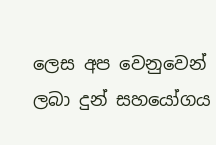ලෙස අප වෙනුවෙන් ලබා දුන් සහයෝගය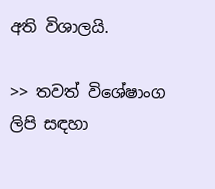අති විශාලයි.

>> තවත් විශේෂාංග ලිපි සඳහා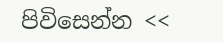පිවිසෙන්න <<